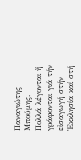Παναγιώτης Μπούμης.
Πολλά λέγονται ἤ γράφονται γιά τήν εἰσαγωγή στήν Ἐκκλησία καί στή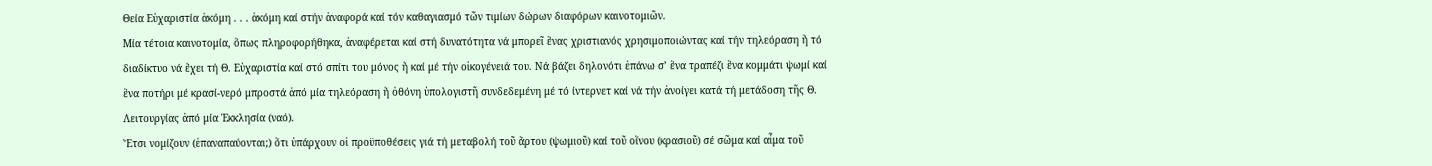Θεία Εὐχαριστία ἀκόμη . . . ἀκόμη καί στήν ἀναφορά καί τόν καθαγιασμό τῶν τιμίων δώρων διαφόρων καινοτομιῶν.
Μία τέτοια καινοτομία, ὅπως πληροφορήθηκα, ἀναφέρεται καί στή δυνατότητα νά μπορεῖ ἕνας χριστιανός χρησιμοποιώντας καί τήν τηλεόραση ἤ τό διαδίκτυο νά ἔχει τή Θ. Εὐχαριστία καί στό σπίτι του μόνος ἤ καί μέ τήν οἰκογένειά του. Νά βάζει δηλονότι ἐπάνω σ’ ἕνα τραπέζι ἕνα κομμάτι ψωμί καί ἕνα ποτήρι μέ κρασί-νερό μπροστά ἀπό μία τηλεόραση ἤ ὀθόνη ὑπολογιστῆ συνδεδεμένη μέ τό ίντερνετ καί νά τήν ἀνοίγει κατά τή μετάδοση τῆς Θ. Λειτουργίας ἀπό μία Ἐκκλησία (ναό).
Ἔτσι νομίζουν (ἐπαναπαύονται;) ὅτι ὑπάρχουν οἱ προϋποθέσεις γιά τή μεταβολή τοῦ ἄρτου (ψωμιοῦ) καί τοῦ οἴνου (κρασιοῦ) σέ σῶμα καί αἷμα τοῦ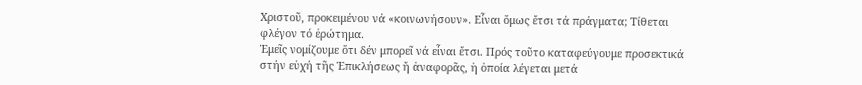Χριστοῦ, προκειμένου νά «κοινωνήσουν». Εἶναι ὅμως ἔτσι τά πράγματα; Τίθεται φλέγον τό ἐρώτημα.
Ἐμεῖς νομίζουμε ὅτι δέν μπορεῖ νά εἶναι ἔτσι. Πρός τοῦτο καταφεύγουμε προσεκτικά στήν εὐχή τῆς Ἐπικλήσεως ἤ ἀναφορᾶς, ἡ ὁποία λέγεται μετά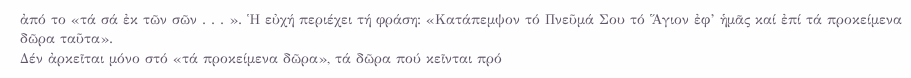ἀπό το «τά σά ἐκ τῶν σῶν . . . ». Ἡ εὐχή περιέχει τή φράση: «Κατάπεμψον τό Πνεῦμά Σου τό Ἅγιον ἐφ’ ἡμᾶς καί ἐπί τά προκείμενα δῶρα ταῦτα».
Δέν ἀρκεῖται μόνο στό «τά προκείμενα δῶρα», τά δῶρα πού κεῖνται πρό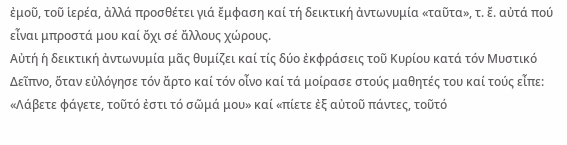ἐμοῦ, τοῦ ἱερέα, ἀλλά προσθέτει γιά ἔμφαση καί τή δεικτική ἀντωνυμία «ταῦτα», τ. ἔ. αὐτά πού εἶναι μπροστά μου καί ὄχι σέ ἄλλους χώρους.
Αὐτή ἡ δεικτική ἀντωνυμία μᾶς θυμίζει καί τίς δύο ἐκφράσεις τοῦ Κυρίου κατά τόν Μυστικό Δεῖπνο, ὅταν εὐλόγησε τόν ἄρτο καί τόν οἶνο καί τά μοίρασε στούς μαθητές του καί τούς εἶπε: «Λάβετε φάγετε, τοῦτό ἐστι τό σῶμά μου» καί «πίετε ἐξ αὐτοῦ πάντες, τοῦτό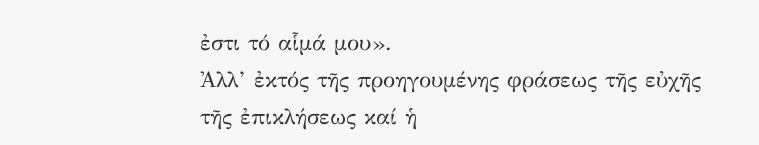ἐστι τό αἷμά μου».
Ἀλλ’ ἐκτός τῆς προηγουμένης φράσεως τῆς εὐχῆς τῆς ἐπικλήσεως καί ἡ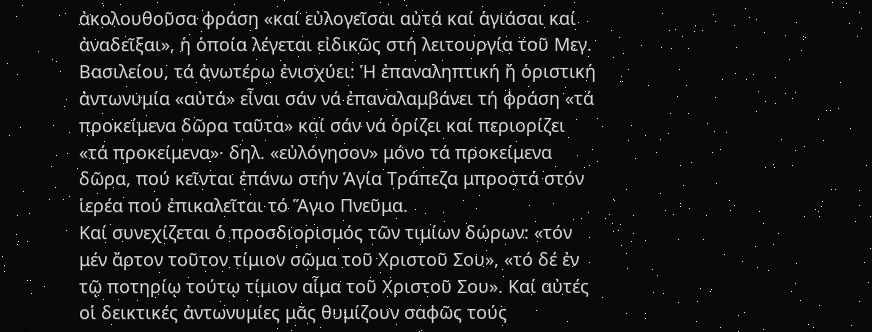ἀκολουθοῦσα φράση «καί εὐλογεῖσαι αὐτά καί ἁγιάσαι καί ἀναδεῖξαι», ἡ ὁποία λέγεται εἰδικῶς στή λειτουργία τοῦ Μεγ. Βασιλείου, τά ἀνωτέρω ἐνισχύει: Ἡ ἐπαναληπτική ἤ ὁριστική ἀντωνυμία «αὐτά» εἶναι σάν νά ἐπαναλαμβάνει τή φράση «τά προκείμενα δῶρα ταῦτα» καί σάν νά ὁρίζει καί περιορίζει «τά προκείμενα»· δηλ. «εὐλόγησον» μόνο τά προκείμενα δῶρα, πού κεῖνται ἐπάνω στήν Ἁγία Τράπεζα μπροστά στόν ἱερέα πού ἐπικαλεῖται τό Ἅγιο Πνεῦμα.
Καί συνεχίζεται ὁ προσδιορισμός τῶν τιμίων δώρων: «τόν μέν ἄρτον τοῦτον τίμιον σῶμα τοῦ Χριστοῦ Σου», «τό δέ ἐν τῷ ποτηρίῳ τούτῳ τίμιον αἷμα τοῦ Χριστοῦ Σου». Καί αὐτές οἱ δεικτικές ἀντωνυμίες μᾶς θυμίζουν σαφῶς τούς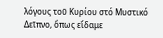λόγους τοῦ Κυρίου στό Μυστικό Δεῖπνο, ὅπως εἴδαμε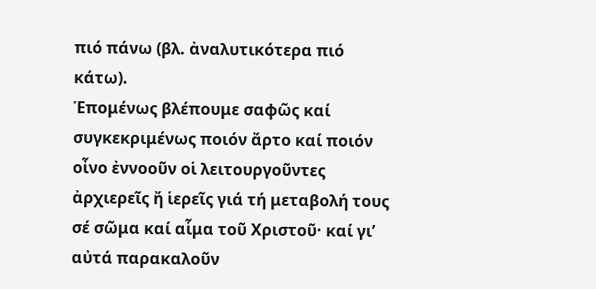πιό πάνω (βλ. ἀναλυτικότερα πιό κάτω).
Ἑπομένως βλέπουμε σαφῶς καί συγκεκριμένως ποιόν ἄρτο καί ποιόν οἶνο ἐννοοῦν οἱ λειτουργοῦντες ἀρχιερεῖς ἤ ἱερεῖς γιά τή μεταβολή τους σέ σῶμα καί αἷμα τοῦ Χριστοῦ· καί γι’ αὐτά παρακαλοῦν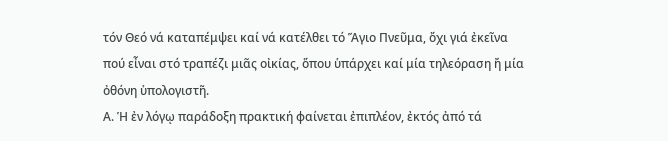τόν Θεό νά καταπέμψει καί νά κατέλθει τό Ἅγιο Πνεῦμα, ὄχι γιά ἐκεῖνα πού εἶναι στό τραπέζι μιᾶς οἰκίας, ὅπου ὑπάρχει καί μία τηλεόραση ἤ μία ὀθόνη ὑπολογιστῆ.
Α. Ἡ ἐν λόγῳ παράδοξη πρακτική φαίνεται ἐπιπλέον, ἐκτός ἀπό τά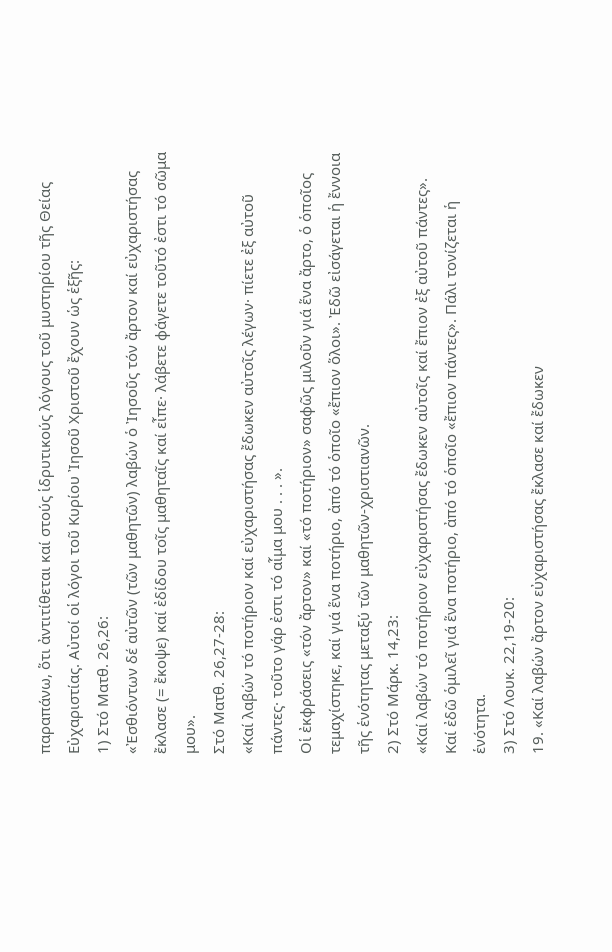παραπάνω, ὅτι ἀντιτίθεται καί στούς ἱδρυτικούς λόγους τοῦ μυστηρίου τῆς Θείας Εὐχαριστίας. Αὐτοί οἱ λόγοι τοῦ Κυρίου Ἰησοῦ Χριστοῦ ἔχουν ὡς ἑξῆς:
1) Στό Ματθ. 26,26:
«Ἐσθιόντων δέ αὐτῶν (τῶν μαθητῶν) λαβών ὁ Ἰησοῦς τόν ἄρτον καί εὐχαριστήσας ἔκλασε (= ἔκοψε) καί ἐδίδου τοῖς μαθηταῖς καί εἶπε· λάβετε φάγετε τοῦτό ἐστι τό σῶμα μου».
Στό Ματθ. 26,27-28:
«Καί λαβών τό ποτήριον καί εὐχαριστήσας ἔδωκεν αὐτοῖς λέγων· πίετε ἐξ αὐτοῦ πάντες· τοῦτο γάρ ἐστι τό αἷμα μου . . . ».
Οἱ ἐκφράσεις «τόν ἄρτον» καί «τό ποτήριον» σαφῶς μιλοῦν γιά ἕνα ἄρτο, ὁ ὁποῖος τεμαχίστηκε, καί γιά ἕνα ποτήριο, ἀπό τό ὁποῖο «ἔπιον ὅλοι». Ἐδῶ εἰσάγεται ἡ ἔννοια τῆς ἑνότητας μεταξύ τῶν μαθητῶν-χριστιανῶν.
2) Στό Μάρκ. 14,23:
«Καί λαβών τό ποτήριον εὐχαριστήσας ἔδωκεν αὐτοῖς καί ἔπιον ἐξ αὐτοῦ πάντες».
Καί ἐδῶ ὁμιλεῖ γιά ἕνα ποτήριο, ἀπό τό ὁποῖο «ἔπιον πάντες». Πάλι τονίζεται ἡ ἑνότητα.
3) Στό Λουκ. 22,19-20:
19. «Καί λαβών ἄρτον εὐχαριστήσας ἔκλασε καί ἔδωκεν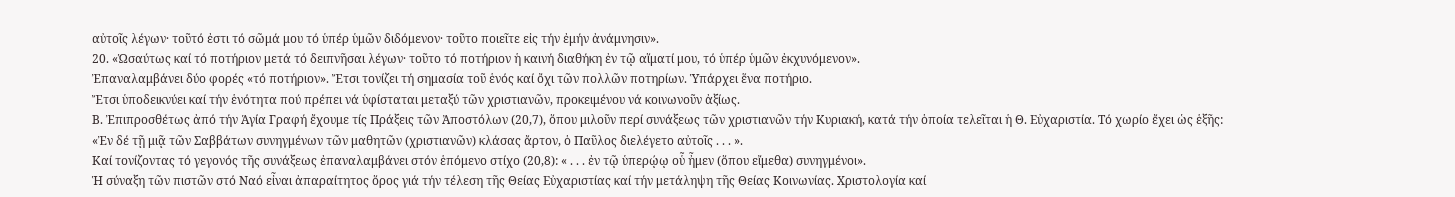αὐτοῖς λέγων· τοῦτό ἐστι τό σῶμά μου τό ὑπέρ ὑμῶν διδόμενον· τοῦτο ποιεῖτε εἰς τήν ἐμήν ἀνάμνησιν».
20. «Ὡσαύτως καί τό ποτήριον μετά τό δειπνῆσαι λέγων· τοῦτο τό ποτήριον ἡ καινή διαθήκη ἐν τῷ αἵματί μου, τό ὑπέρ ὑμῶν ἐκχυνόμενον».
Ἐπαναλαμβάνει δύο φορές «τό ποτήριον». Ἔτσι τονίζει τή σημασία τοῦ ἑνός καί ὄχι τῶν πολλῶν ποτηρίων. Ὑπάρχει ἕνα ποτήριο.
Ἔτσι ὑποδεικνύει καί τήν ἑνότητα πού πρέπει νά ὑφίσταται μεταξύ τῶν χριστιανῶν, προκειμένου νά κοινωνοῦν ἀξίως.
Β. Ἐπιπροσθέτως ἀπό τήν Ἁγία Γραφή ἔχουμε τίς Πράξεις τῶν Ἀποστόλων (20,7), ὅπου μιλοῦν περί συνάξεως τῶν χριστιανῶν τήν Κυριακή, κατά τήν ὁποία τελεῖται ἡ Θ. Εὐχαριστία. Τό χωρίο ἔχει ὡς ἑξῆς:
«Ἐν δέ τῇ μιᾷ τῶν Σαββάτων συνηγμένων τῶν μαθητῶν (χριστιανῶν) κλάσας ἄρτον, ὁ Παῦλος διελέγετο αὐτοῖς . . . ».
Καί τονίζοντας τό γεγονός τῆς συνάξεως ἐπαναλαμβάνει στόν ἑπόμενο στίχο (20,8): « . . . ἐν τῷ ὑπερῴῳ οὗ ἦμεν (ὅπου εἴμεθα) συνηγμένοι».
Ἡ σύναξη τῶν πιστῶν στό Ναό εἶναι ἀπαραίτητος ὅρος γιά τήν τέλεση τῆς Θείας Εὐχαριστίας καί τήν μετάληψη τῆς Θείας Κοινωνίας. Χριστολογία καί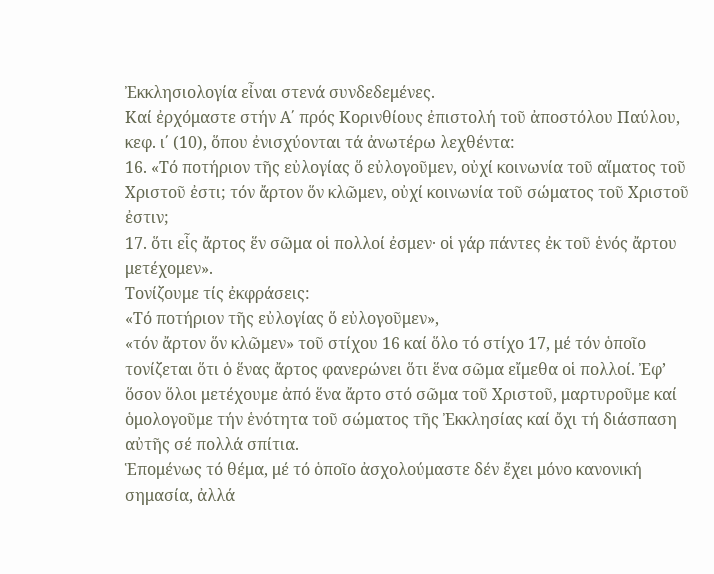Ἐκκλησιολογία εἶναι στενά συνδεδεμένες.
Καί ἐρχόμαστε στήν Α΄ πρός Κορινθίους ἐπιστολή τοῦ ἀποστόλου Παύλου, κεφ. ι΄ (10), ὅπου ἐνισχύονται τά ἀνωτέρω λεχθέντα:
16. «Τό ποτήριον τῆς εὐλογίας ὅ εὐλογοῦμεν, οὐχί κοινωνία τοῦ αἵματος τοῦ Χριστοῦ ἐστι; τόν ἄρτον ὅν κλῶμεν, οὐχί κοινωνία τοῦ σώματος τοῦ Χριστοῦ ἐστιν;
17. ὅτι εἷς ἄρτος ἕν σῶμα οἱ πολλοί ἐσμεν· οἱ γάρ πάντες ἐκ τοῦ ἑνός ἄρτου μετέχομεν».
Τονίζουμε τίς ἐκφράσεις:
«Τό ποτήριον τῆς εὐλογίας ὅ εὐλογοῦμεν»,
«τόν ἄρτον ὅν κλῶμεν» τοῦ στίχου 16 καί ὅλο τό στίχο 17, μέ τόν ὁποῖο τονίζεται ὅτι ὁ ἕνας ἄρτος φανερώνει ὅτι ἕνα σῶμα εἴμεθα οἱ πολλοί. Ἐφ’ ὅσον ὅλοι μετέχουμε ἀπό ἕνα ἄρτο στό σῶμα τοῦ Χριστοῦ, μαρτυροῦμε καί ὁμολογοῦμε τήν ἑνότητα τοῦ σώματος τῆς Ἐκκλησίας καί ὄχι τή διάσπαση αὐτῆς σέ πολλά σπίτια.
Ἑπομένως τό θέμα, μέ τό ὁποῖο ἀσχολούμαστε δέν ἔχει μόνο κανονική σημασία, ἀλλά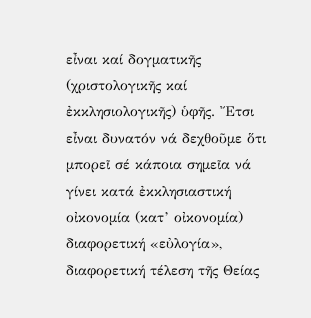εἶναι καί δογματικῆς (χριστολογικῆς καί ἐκκλησιολογικῆς) ὑφῆς. Ἔτσι εἶναι δυνατόν νά δεχθοῦμε ὅτι μπορεῖ σέ κάποια σημεῖα νά γίνει κατά ἐκκλησιαστική οἰκονομία (κατ’ οἰκονομία) διαφορετική «εὐλογία», διαφορετική τέλεση τῆς Θείας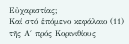Εὐχαριστίας;
Καί στό ἑπόμενο κεφάλαιο (11) τῆς Α΄ πρός Κορινιθίους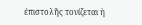ἐπιστολῆς τονίζεται ἡ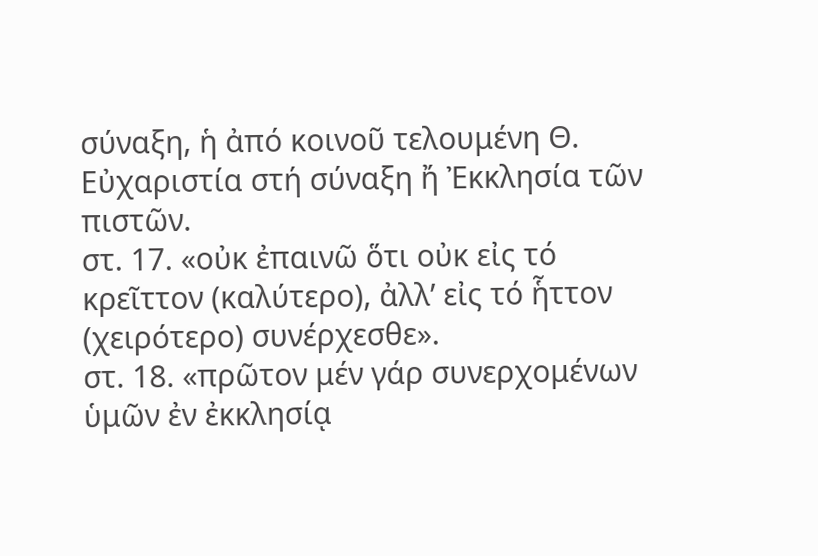σύναξη, ἡ ἀπό κοινοῦ τελουμένη Θ. Εὐχαριστία στή σύναξη ἤ Ἐκκλησία τῶν πιστῶν.
στ. 17. «οὐκ ἐπαινῶ ὅτι οὐκ εἰς τό κρεῖττον (καλύτερο), ἀλλ’ εἰς τό ἧττον (χειρότερο) συνέρχεσθε».
στ. 18. «πρῶτον μέν γάρ συνερχομένων ὑμῶν ἐν ἐκκλησίᾳ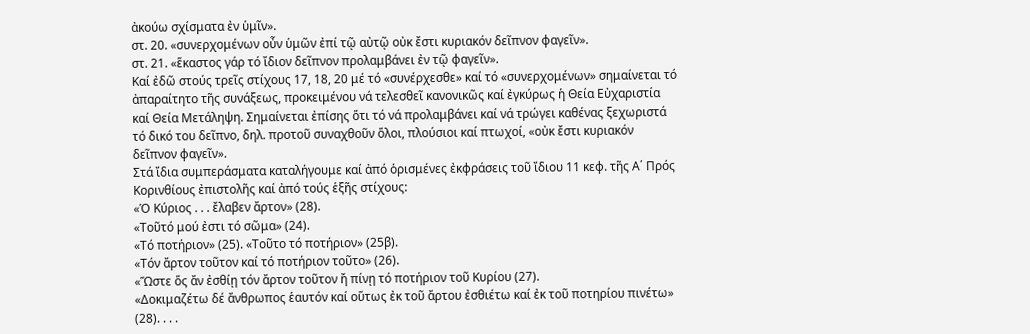ἀκούω σχίσματα ἐν ὑμῖν».
στ. 20. «συνερχομένων οὖν ὑμῶν ἐπί τῷ αὐτῷ οὐκ ἔστι κυριακόν δεῖπνον φαγεῖν».
στ. 21. «ἕκαστος γάρ τό ἴδιον δεῖπνον προλαμβάνει ἐν τῷ φαγεῖν».
Καί ἐδῶ στούς τρεῖς στίχους 17, 18, 20 μέ τό «συνέρχεσθε» καί τό «συνερχομένων» σημαίνεται τό ἀπαραίτητο τῆς συνάξεως, προκειμένου νά τελεσθεῖ κανονικῶς καί ἐγκύρως ἡ Θεία Εὐχαριστία καί Θεία Μετάληψη. Σημαίνεται ἐπίσης ὅτι τό νά προλαμβάνει καί νά τρώγει καθένας ξεχωριστά τό δικό του δεῖπνο, δηλ. προτοῦ συναχθοῦν ὅλοι, πλούσιοι καί πτωχοί, «οὐκ ἔστι κυριακόν δεῖπνον φαγεῖν».
Στά ἴδια συμπεράσματα καταλήγουμε καί ἀπό ὁρισμένες ἐκφράσεις τοῦ ἴδιου 11 κεφ. τῆς Α΄ Πρός Κορινθίους ἐπιστολῆς καί ἀπό τούς ἑξῆς στίχους:
«Ὁ Κύριος . . . ἔλαβεν ἄρτον» (28).
«Τοῦτό μού ἐστι τό σῶμα» (24).
«Τό ποτήριον» (25). «Τοῦτο τό ποτήριον» (25β).
«Τόν ἄρτον τοῦτον καί τό ποτήριον τοῦτο» (26).
«Ὥστε ὅς ἄν ἐσθίῃ τόν ἄρτον τοῦτον ἤ πίνῃ τό ποτήριον τοῦ Κυρίου (27).
«Δοκιμαζέτω δέ ἄνθρωπος ἑαυτόν καί οὕτως ἐκ τοῦ ἄρτου ἐσθιέτω καί ἐκ τοῦ ποτηρίου πινέτω» (28). . . .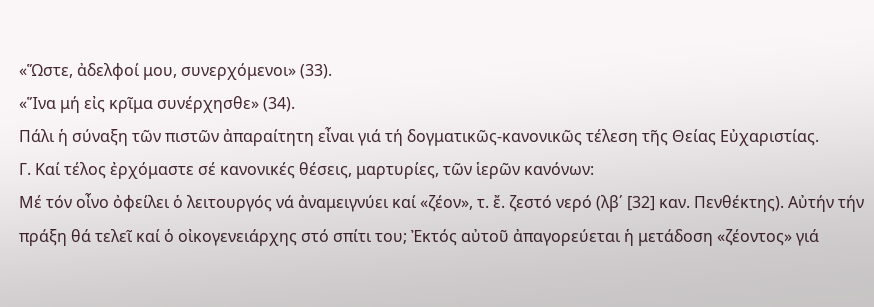«Ὥστε, ἀδελφοί μου, συνερχόμενοι» (33).
«Ἵνα μή εἰς κρῖμα συνέρχησθε» (34).
Πάλι ἡ σύναξη τῶν πιστῶν ἀπαραίτητη εἶναι γιά τή δογματικῶς-κανονικῶς τέλεση τῆς Θείας Εὐχαριστίας.
Γ. Καί τέλος ἐρχόμαστε σέ κανονικές θέσεις, μαρτυρίες, τῶν ἱερῶν κανόνων:
Μέ τόν οἶνο ὀφείλει ὁ λειτουργός νά ἀναμειγνύει καί «ζέον», τ. ἔ. ζεστό νερό (λβ΄ [32] καν. Πενθέκτης). Αὐτήν τήν πράξη θά τελεῖ καί ὁ οἰκογενειάρχης στό σπίτι του; Ἐκτός αὐτοῦ ἀπαγορεύεται ἡ μετάδοση «ζέοντος» γιά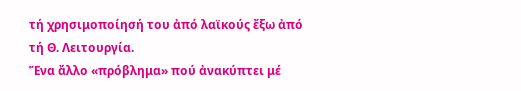τή χρησιμοποίησή του ἀπό λαϊκούς ἔξω ἀπό τή Θ. Λειτουργία.
Ἕνα ἄλλο «πρόβλημα» πού ἀνακύπτει μέ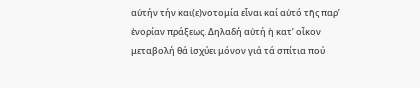αὐτήν τήν και(ε)νοτομία εἶναι καί αὐτό τῆς παρ’ ἐνορίαν πράξεως. Δηλαδή αὐτή ἡ κατ’ οἶκον μεταβολή θά ἰσχύει μόνον γιά τά σπίτια πού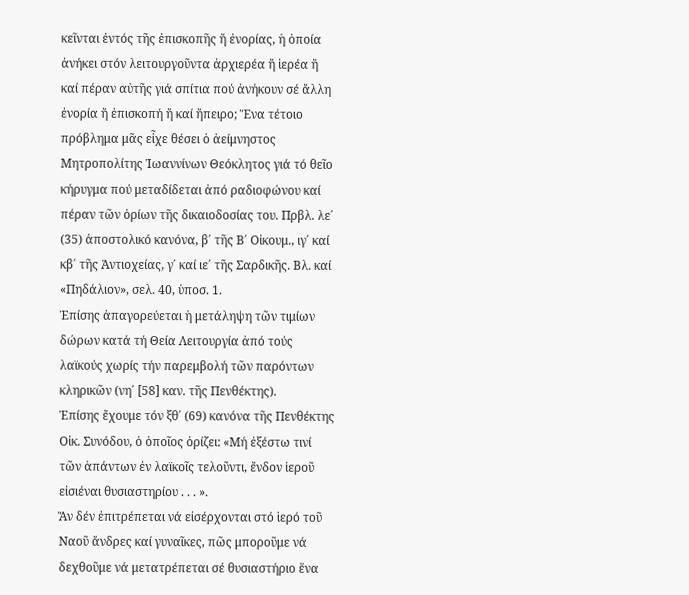κεῖνται ἐντός τῆς ἐπισκοπῆς ἤ ἐνορίας, ἡ ὁποία ἀνήκει στόν λειτουργοῦντα ἀρχιερέα ἤ ἱερέα ἤ καί πέραν αὐτῆς γιά σπίτια πού ἀνήκουν σέ ἄλλη ἐνορία ἤ ἐπισκοπή ἤ καί ἤπειρο; Ἕνα τέτοιο πρόβλημα μᾶς εἶχε θέσει ὁ ἀείμνηστος Μητροπολίτης Ἰωαννίνων Θεόκλητος γιά τό θεῖο κήρυγμα πού μεταδίδεται ἀπό ραδιοφώνου καί πέραν τῶν ὁρίων τῆς δικαιοδοσίας του. Πρβλ. λε΄ (35) ἀποστολικό κανόνα, β΄ τῆς Β΄ Οἰκουμ., ιγ΄ καί κβ΄ τῆς Ἀντιοχείας, γ΄ καί ιε΄ τῆς Σαρδικῆς. Βλ. καί «Πηδάλιον», σελ. 40, ὑποσ. 1.
Ἐπίσης ἀπαγορεύεται ἡ μετάληψη τῶν τιμίων δώρων κατά τή Θεία Λειτουργία ἀπό τούς λαϊκούς χωρίς τήν παρεμβολή τῶν παρόντων κληρικῶν (νη΄ [58] καν. τῆς Πενθέκτης).
Ἐπίσης ἔχουμε τόν ξθ΄ (69) κανόνα τῆς Πενθέκτης Οἰκ. Συνόδου, ὁ ὁποῖος ὁρίζει: «Μή ἐξέστω τινί τῶν ἁπάντων ἐν λαϊκοῖς τελοῦντι, ἔνδον ἱεροῦ εἰσιέναι θυσιαστηρίου . . . ».
Ἄν δέν ἐπιτρέπεται νά εἰσέρχονται στό ἱερό τοῦ Ναοῦ ἄνδρες καί γυναῖκες, πῶς μποροῦμε νά δεχθοῦμε νά μετατρέπεται σέ θυσιαστήριο ἕνα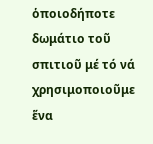ὁποιοδήποτε δωμάτιο τοῦ σπιτιοῦ μέ τό νά χρησιμοποιοῦμε ἕνα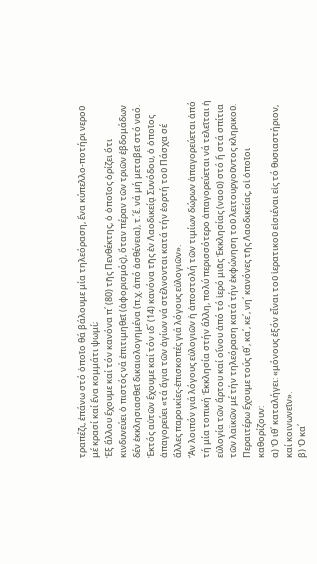τραπέζι, ἐπάνω στό ὁποῖο θά βάλουμε μία τηλεόραση, ἕνα κύπελλο-ποτήρι νεροῦ μέ κρασί καί ἕνα κομμάτι ψωμί;
Ἐξ ἄλλου ἔχουμε καί τόν κανόνα π΄ (80) τῆς Πενθέκτης, ὁ ὁποῖος ὁρίζει ὅτι κινδυνεύει ὁ πιστός νά ἐπιτιμηθεῖ (ἀφορισμός), ὅταν πέραν τῶν τριῶν ἑβδομάδων δέν ἐκκλησιασθεῖ δικαιολογημένα (π.χ. ἀπό ἀσθένεια), τ.΄ἔ. νά μή μεταβεῖ στό ναό.
Ἐκτός αὐτῶν ἔχουμε καί τόν ιδ΄ (14) κανόνα τῆς ἐν Λαοδικείᾳ Συνόδου, ὁ ὁποῖος ἀπαγορεύει «τά ἅγια τῶν ἁγίων νά στέλνονται κατά τήν ἑορτή τοῦ Πάσχα σέ ἄλλες παροικίες-ἐπισκοπές γιά λόγους εὐλογιῶν».
Ἄν λοιπόν γιά λόγους εὐλογιῶν ἡ ἀποστολή τῶν τιμίων δώρων ἀπαγορεύεται ἀπό τή μία τοπική Ἐκκλησία στήν ἄλλη, πολύ περισσότερο ἀπαγορεύεται νά τελεῖται ἡ εὐλογία τῶν ἄρτου καί οἴνου ἀπό τό ἱερό μιᾶς Ἐκκλησίας (ναοῦ) στό ἤ στά σπίτια τῶν λαϊκῶν μέ τήν τηλεόραση κατά τήν ἐκφώνηση τοῦ λειτουργοῦντος κληρικοῦ.
Περαιτέρω ἔχουμε τούς ιθ΄, κα΄, κε΄, νη΄ κανόνες τῆς Λαοδικείας, οἱ ὁποῖοι καθορίζουν:
α) Ὁ ιθ΄ καταλήγει: «μόνους ἐξόν εἶναι τοῦ ἱερατικοῦ εἰσιέναι εἰς τό θυσιαστήριον, καί κοινωνεῖν».
β) Ὁ κα΄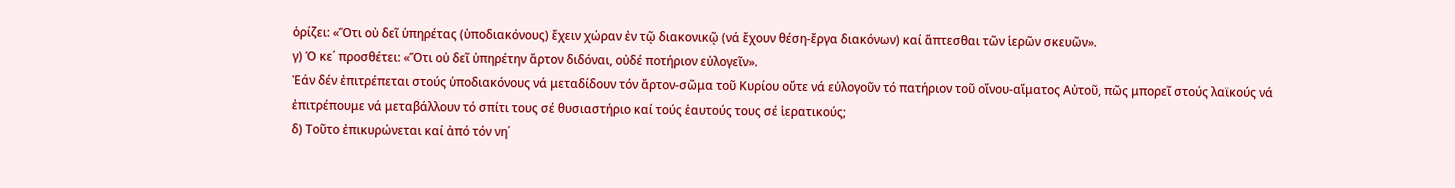ὁρίζει: «Ὅτι οὐ δεῖ ὑπηρέτας (ὑποδιακόνους) ἔχειν χώραν ἐν τῷ διακονικῷ (νά ἔχουν θέση-ἔργα διακόνων) καί ἅπτεσθαι τῶν ἱερῶν σκευῶν».
γ) Ὁ κε΄ προσθέτει: «Ὅτι οὐ δεῖ ὑπηρέτην ἄρτον διδόναι, οὐδέ ποτήριον εὐλογεῖν».
Ἐάν δέν ἐπιτρέπεται στούς ὑποδιακόνους νά μεταδίδουν τόν ἄρτον-σῶμα τοῦ Κυρίου οὔτε νά εὐλογοῦν τό πατήριον τοῦ οἴνου-αἵματος Αὐτοῦ, πῶς μπορεῖ στούς λαϊκούς νά ἐπιτρέπουμε νά μεταβάλλουν τό σπίτι τους σέ θυσιαστήριο καί τούς ἑαυτούς τους σέ ἱερατικούς;
δ) Τοῦτο ἐπικυρώνεται καί ἀπό τόν νη΄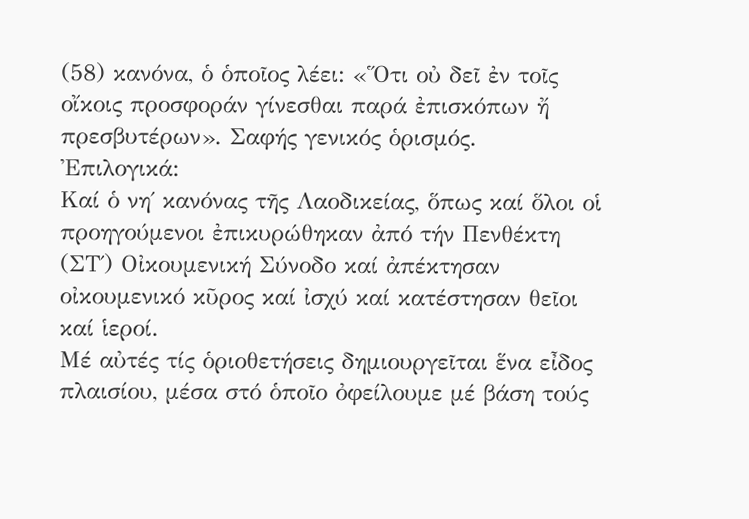(58) κανόνα, ὁ ὁποῖος λέει: «Ὅτι οὐ δεῖ ἐν τοῖς οἴκοις προσφοράν γίνεσθαι παρά ἐπισκόπων ἤ πρεσβυτέρων». Σαφής γενικός ὁρισμός.
Ἐπιλογικά:
Καί ὁ νη΄ κανόνας τῆς Λαοδικείας, ὅπως καί ὅλοι οἱ προηγούμενοι ἐπικυρώθηκαν ἀπό τήν Πενθέκτη (ΣΤ΄) Οἰκουμενική Σύνοδο καί ἀπέκτησαν οἰκουμενικό κῦρος καί ἰσχύ καί κατέστησαν θεῖοι καί ἱεροί.
Μέ αὐτές τίς ὁριοθετήσεις δημιουργεῖται ἕνα εἶδος πλαισίου, μέσα στό ὁποῖο ὀφείλουμε μέ βάση τούς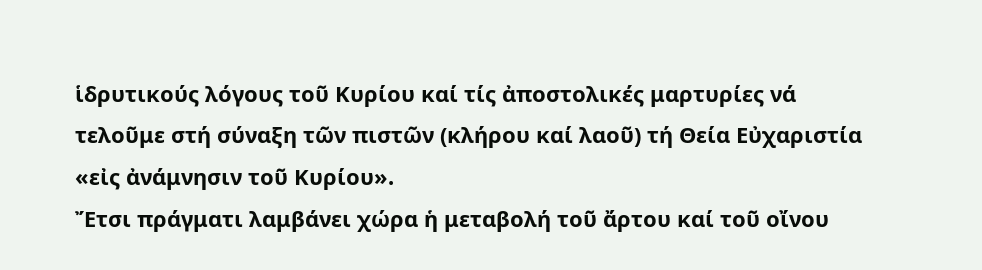ἱδρυτικούς λόγους τοῦ Κυρίου καί τίς ἀποστολικές μαρτυρίες νά τελοῦμε στή σύναξη τῶν πιστῶν (κλήρου καί λαοῦ) τή Θεία Εὐχαριστία «εἰς ἀνάμνησιν τοῦ Κυρίου».
Ἔτσι πράγματι λαμβάνει χώρα ἡ μεταβολή τοῦ ἄρτου καί τοῦ οἴνου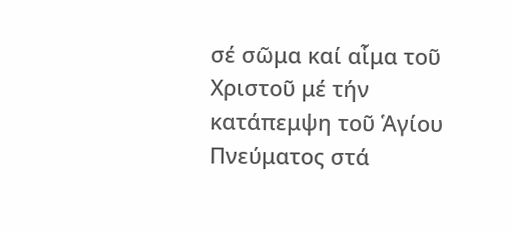σέ σῶμα καί αἷμα τοῦ Χριστοῦ μέ τήν κατάπεμψη τοῦ Ἁγίου Πνεύματος στά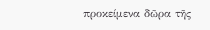προκείμενα δῶρα τῆς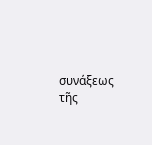συνάξεως τῆς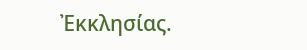Ἐκκλησίας.